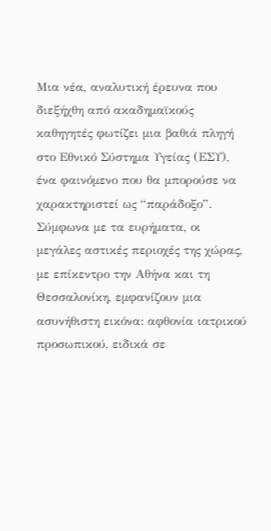Μια νέα, αναλυτική έρευνα που διεξήχθη από ακαδημαϊκούς καθηγητές φωτίζει μια βαθιά πληγή στο Εθνικό Σύστημα Υγείας (ΕΣΥ), ένα φαινόμενο που θα μπορούσε να χαρακτηριστεί ως “παράδοξο”. Σύμφωνα με τα ευρήματα, οι μεγάλες αστικές περιοχές της χώρας, με επίκεντρο την Αθήνα και τη Θεσσαλονίκη, εμφανίζουν μια ασυνήθιστη εικόνα: αφθονία ιατρικού προσωπικού, ειδικά σε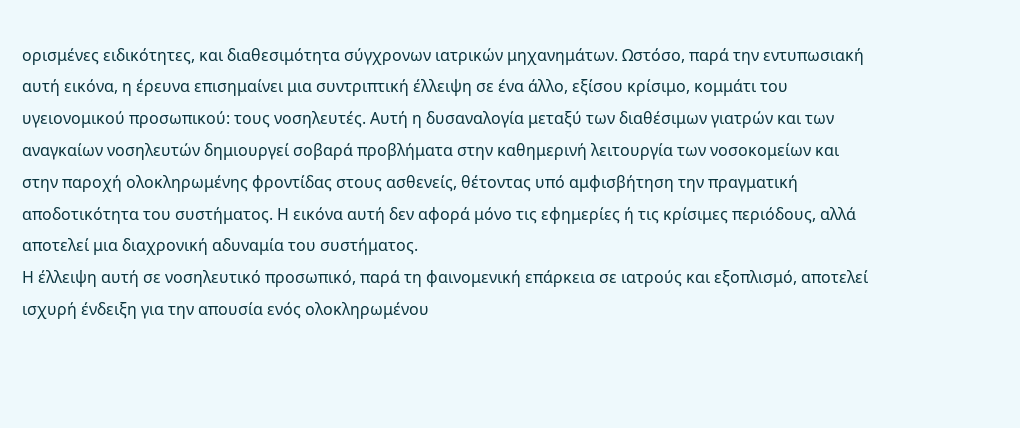ορισμένες ειδικότητες, και διαθεσιμότητα σύγχρονων ιατρικών μηχανημάτων. Ωστόσο, παρά την εντυπωσιακή αυτή εικόνα, η έρευνα επισημαίνει μια συντριπτική έλλειψη σε ένα άλλο, εξίσου κρίσιμο, κομμάτι του υγειονομικού προσωπικού: τους νοσηλευτές. Αυτή η δυσαναλογία μεταξύ των διαθέσιμων γιατρών και των αναγκαίων νοσηλευτών δημιουργεί σοβαρά προβλήματα στην καθημερινή λειτουργία των νοσοκομείων και στην παροχή ολοκληρωμένης φροντίδας στους ασθενείς, θέτοντας υπό αμφισβήτηση την πραγματική αποδοτικότητα του συστήματος. Η εικόνα αυτή δεν αφορά μόνο τις εφημερίες ή τις κρίσιμες περιόδους, αλλά αποτελεί μια διαχρονική αδυναμία του συστήματος.
Η έλλειψη αυτή σε νοσηλευτικό προσωπικό, παρά τη φαινομενική επάρκεια σε ιατρούς και εξοπλισμό, αποτελεί ισχυρή ένδειξη για την απουσία ενός ολοκληρωμένου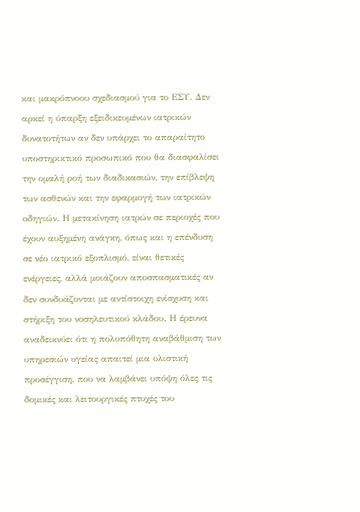και μακρόπνοου σχεδιασμού για το ΕΣΥ. Δεν αρκεί η ύπαρξη εξειδικευμένων ιατρικών δυνατοτήτων αν δεν υπάρχει το απαραίτητο υποστηρικτικό προσωπικό που θα διασφαλίσει την ομαλή ροή των διαδικασιών, την επίβλεψη των ασθενών και την εφαρμογή των ιατρικών οδηγιών. Η μετακίνηση ιατρών σε περιοχές που έχουν αυξημένη ανάγκη, όπως και η επένδυση σε νέο ιατρικό εξοπλισμό, είναι θετικές ενέργειες, αλλά μοιάζουν αποσπασματικές αν δεν συνδυάζονται με αντίστοιχη ενίσχυση και στήριξη του νοσηλευτικού κλάδου. Η έρευνα αναδεικνύει ότι η πολυπόθητη αναβάθμιση των υπηρεσιών υγείας απαιτεί μια ολιστική προσέγγιση, που να λαμβάνει υπόψη όλες τις δομικές και λειτουργικές πτυχές του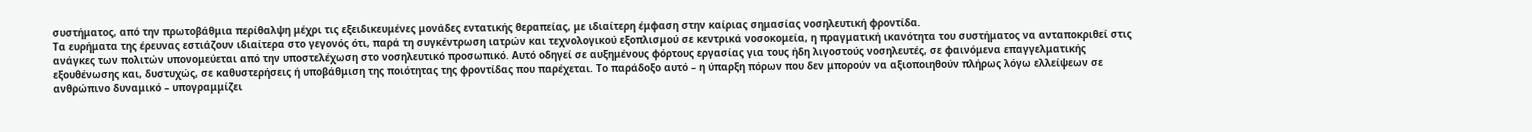συστήματος, από την πρωτοβάθμια περίθαλψη μέχρι τις εξειδικευμένες μονάδες εντατικής θεραπείας, με ιδιαίτερη έμφαση στην καίριας σημασίας νοσηλευτική φροντίδα.
Τα ευρήματα της έρευνας εστιάζουν ιδιαίτερα στο γεγονός ότι, παρά τη συγκέντρωση ιατρών και τεχνολογικού εξοπλισμού σε κεντρικά νοσοκομεία, η πραγματική ικανότητα του συστήματος να ανταποκριθεί στις ανάγκες των πολιτών υπονομεύεται από την υποστελέχωση στο νοσηλευτικό προσωπικό. Αυτό οδηγεί σε αυξημένους φόρτους εργασίας για τους ήδη λιγοστούς νοσηλευτές, σε φαινόμενα επαγγελματικής εξουθένωσης και, δυστυχώς, σε καθυστερήσεις ή υποβάθμιση της ποιότητας της φροντίδας που παρέχεται. Το παράδοξο αυτό – η ύπαρξη πόρων που δεν μπορούν να αξιοποιηθούν πλήρως λόγω ελλείψεων σε ανθρώπινο δυναμικό – υπογραμμίζει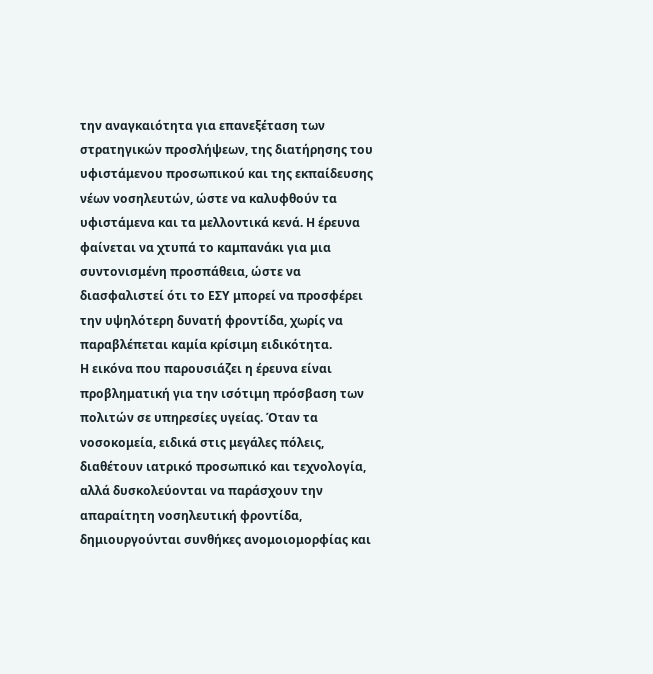την αναγκαιότητα για επανεξέταση των στρατηγικών προσλήψεων, της διατήρησης του υφιστάμενου προσωπικού και της εκπαίδευσης νέων νοσηλευτών, ώστε να καλυφθούν τα υφιστάμενα και τα μελλοντικά κενά. Η έρευνα φαίνεται να χτυπά το καμπανάκι για μια συντονισμένη προσπάθεια, ώστε να διασφαλιστεί ότι το ΕΣΥ μπορεί να προσφέρει την υψηλότερη δυνατή φροντίδα, χωρίς να παραβλέπεται καμία κρίσιμη ειδικότητα.
Η εικόνα που παρουσιάζει η έρευνα είναι προβληματική για την ισότιμη πρόσβαση των πολιτών σε υπηρεσίες υγείας. Όταν τα νοσοκομεία, ειδικά στις μεγάλες πόλεις, διαθέτουν ιατρικό προσωπικό και τεχνολογία, αλλά δυσκολεύονται να παράσχουν την απαραίτητη νοσηλευτική φροντίδα, δημιουργούνται συνθήκες ανομοιομορφίας και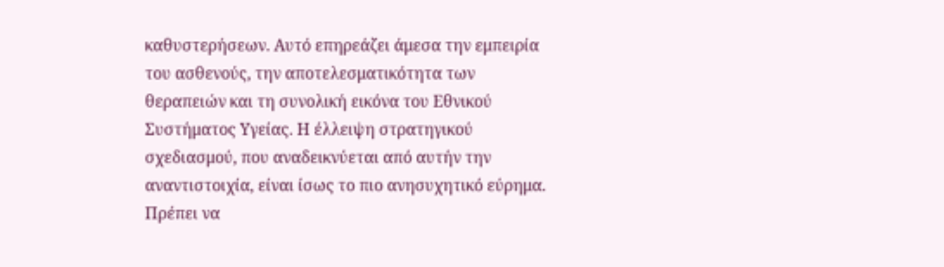καθυστερήσεων. Αυτό επηρεάζει άμεσα την εμπειρία του ασθενούς, την αποτελεσματικότητα των θεραπειών και τη συνολική εικόνα του Εθνικού Συστήματος Υγείας. Η έλλειψη στρατηγικού σχεδιασμού, που αναδεικνύεται από αυτήν την αναντιστοιχία, είναι ίσως το πιο ανησυχητικό εύρημα. Πρέπει να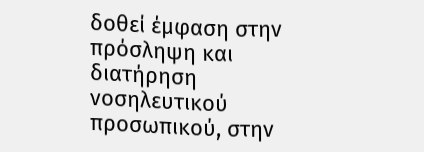δοθεί έμφαση στην πρόσληψη και διατήρηση νοσηλευτικού προσωπικού, στην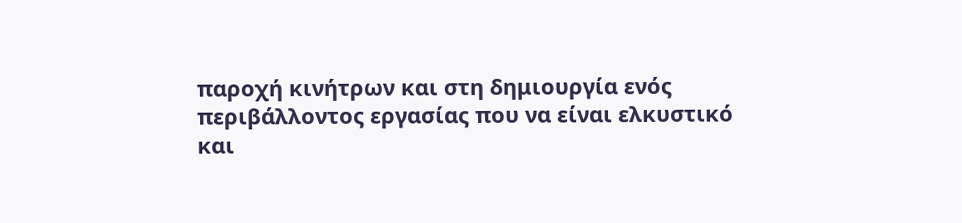παροχή κινήτρων και στη δημιουργία ενός περιβάλλοντος εργασίας που να είναι ελκυστικό και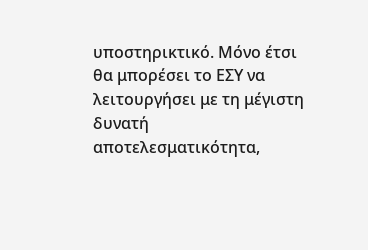υποστηρικτικό. Μόνο έτσι θα μπορέσει το ΕΣΥ να λειτουργήσει με τη μέγιστη δυνατή αποτελεσματικότητα,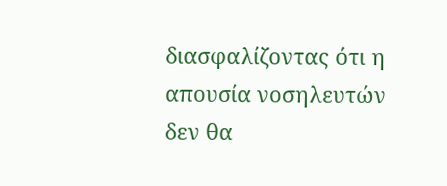διασφαλίζοντας ότι η απουσία νοσηλευτών δεν θα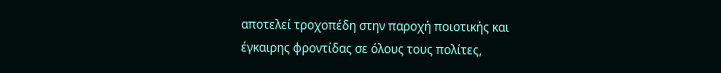αποτελεί τροχοπέδη στην παροχή ποιοτικής και έγκαιρης φροντίδας σε όλους τους πολίτες,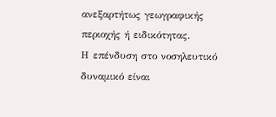ανεξαρτήτως γεωγραφικής περιοχής ή ειδικότητας.
Η επένδυση στο νοσηλευτικό δυναμικό είναι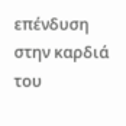επένδυση στην καρδιά του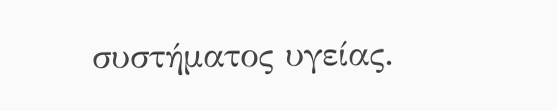συστήματος υγείας.